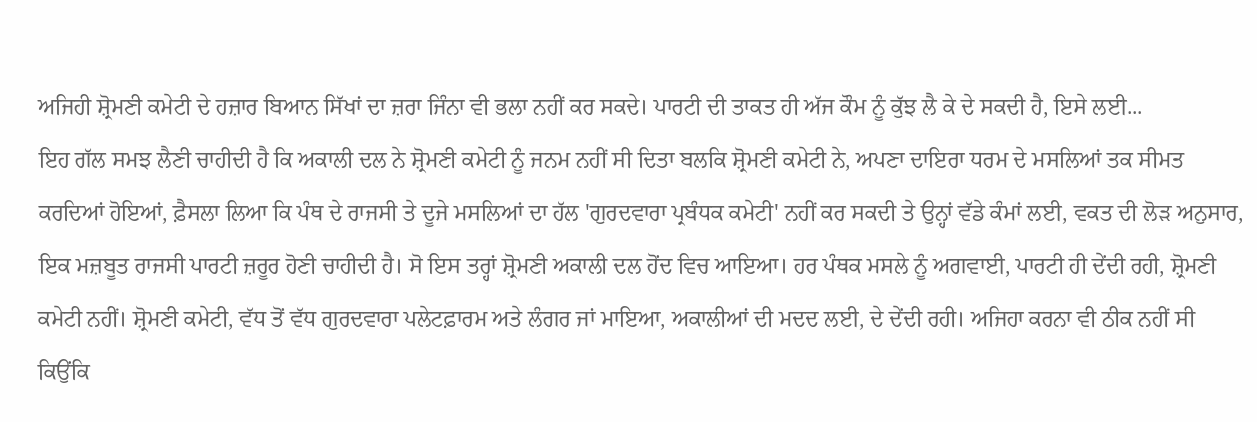ਅਜਿਹੀ ਸ਼੍ਰੋਮਣੀ ਕਮੇਟੀ ਦੇ ਹਜ਼ਾਰ ਬਿਆਨ ਸਿੱਖਾਂ ਦਾ ਜ਼ਰਾ ਜਿੰਨਾ ਵੀ ਭਲਾ ਨਹੀਂ ਕਰ ਸਕਦੇ। ਪਾਰਟੀ ਦੀ ਤਾਕਤ ਹੀ ਅੱਜ ਕੌਮ ਨੂੰ ਕੁੱਝ ਲੈ ਕੇ ਦੇ ਸਕਦੀ ਹੈ, ਇਸੇ ਲਈ...
ਇਹ ਗੱਲ ਸਮਝ ਲੈਣੀ ਚਾਹੀਦੀ ਹੈ ਕਿ ਅਕਾਲੀ ਦਲ ਨੇ ਸ਼੍ਰੋਮਣੀ ਕਮੇਟੀ ਨੂੰ ਜਨਮ ਨਹੀਂ ਸੀ ਦਿਤਾ ਬਲਕਿ ਸ਼੍ਰੋਮਣੀ ਕਮੇਟੀ ਨੇ, ਅਪਣਾ ਦਾਇਰਾ ਧਰਮ ਦੇ ਮਸਲਿਆਂ ਤਕ ਸੀਮਤ ਕਰਦਿਆਂ ਹੋਇਆਂ, ਫ਼ੈਸਲਾ ਲਿਆ ਕਿ ਪੰਥ ਦੇ ਰਾਜਸੀ ਤੇ ਦੂਜੇ ਮਸਲਿਆਂ ਦਾ ਹੱਲ 'ਗੁਰਦਵਾਰਾ ਪ੍ਰਬੰਧਕ ਕਮੇਟੀ' ਨਹੀਂ ਕਰ ਸਕਦੀ ਤੇ ਉਨ੍ਹਾਂ ਵੱਡੇ ਕੰਮਾਂ ਲਈ, ਵਕਤ ਦੀ ਲੋੜ ਅਨੁਸਾਰ, ਇਕ ਮਜ਼ਬੂਤ ਰਾਜਸੀ ਪਾਰਟੀ ਜ਼ਰੂਰ ਹੋਣੀ ਚਾਹੀਦੀ ਹੈ। ਸੋ ਇਸ ਤਰ੍ਹਾਂ ਸ਼੍ਰੋਮਣੀ ਅਕਾਲੀ ਦਲ ਹੋਂਦ ਵਿਚ ਆਇਆ। ਹਰ ਪੰਥਕ ਮਸਲੇ ਨੂੰ ਅਗਵਾਈ, ਪਾਰਟੀ ਹੀ ਦੇਂਦੀ ਰਹੀ, ਸ਼੍ਰੋਮਣੀ ਕਮੇਟੀ ਨਹੀਂ। ਸ਼੍ਰੋਮਣੀ ਕਮੇਟੀ, ਵੱਧ ਤੋਂ ਵੱਧ ਗੁਰਦਵਾਰਾ ਪਲੇਟਫ਼ਾਰਮ ਅਤੇ ਲੰਗਰ ਜਾਂ ਮਾਇਆ, ਅਕਾਲੀਆਂ ਦੀ ਮਦਦ ਲਈ, ਦੇ ਦੇਂਦੀ ਰਹੀ। ਅਜਿਹਾ ਕਰਨਾ ਵੀ ਠੀਕ ਨਹੀਂ ਸੀ ਕਿਉਂਕਿ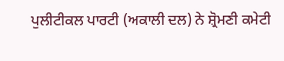ਪੁਲੀਟੀਕਲ ਪਾਰਟੀ (ਅਕਾਲੀ ਦਲ) ਨੇ ਸ਼੍ਰੋਮਣੀ ਕਮੇਟੀ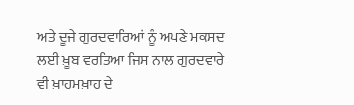ਅਤੇ ਦੂਜੇ ਗੁਰਦਵਾਰਿਆਂ ਨੂੰ ਅਪਣੇ ਮਕਸਦ ਲਈ ਖ਼ੂਬ ਵਰਤਿਆ ਜਿਸ ਨਾਲ ਗੁਰਦਵਾਰੇ ਵੀ ਖ਼ਾਹਮਖ਼ਾਹ ਦੇ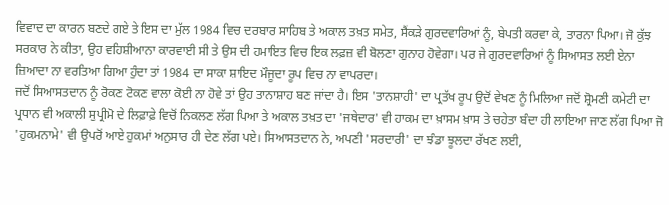ਵਿਵਾਦ ਦਾ ਕਾਰਨ ਬਣਦੇ ਗਏ ਤੇ ਇਸ ਦਾ ਮੁੱਲ 1984 ਵਿਚ ਦਰਬਾਰ ਸਾਹਿਬ ਤੇ ਅਕਾਲ ਤਖ਼ਤ ਸਮੇਤ, ਸੈਂਕੜੇ ਗੁਰਦਵਾਰਿਆਂ ਨੂੰ, ਬੇਪਤੀ ਕਰਵਾ ਕੇ, ਤਾਰਨਾ ਪਿਆ। ਜੋ ਕੁੱਝ ਸਰਕਾਰ ਨੇ ਕੀਤਾ, ਉਹ ਵਹਿਸ਼ੀਆਨਾ ਕਾਰਵਾਈ ਸੀ ਤੇ ਉਸ ਦੀ ਹਮਾਇਤ ਵਿਚ ਇਕ ਲਫ਼ਜ਼ ਵੀ ਬੋਲਣਾ ਗੁਨਾਹ ਹੋਵੇਗਾ। ਪਰ ਜੇ ਗੁਰਦਵਾਰਿਆਂ ਨੂੰ ਸਿਆਸਤ ਲਈ ਏਨਾ ਜ਼ਿਆਦਾ ਨਾ ਵਰਤਿਆ ਗਿਆ ਹੁੰਦਾ ਤਾਂ 1984 ਦਾ ਸਾਕਾ ਸ਼ਾਇਦ ਮੌਜੂਦਾ ਰੂਪ ਵਿਚ ਨਾ ਵਾਪਰਦਾ।
ਜਦੋਂ ਸਿਆਸਤਦਾਨ ਨੂੰ ਰੋਕਣ ਟੋਕਣ ਵਾਲਾ ਕੋਈ ਨਾ ਹੋਵੇ ਤਾਂ ਉਹ ਤਾਨਾਸ਼ਾਹ ਬਣ ਜਾਂਦਾ ਹੈ। ਇਸ 'ਤਾਨਸ਼ਾਹੀ' ਦਾ ਪ੍ਰਤੱਖ ਰੂਪ ਉਦੋਂ ਵੇਖਣ ਨੂੰ ਮਿਲਿਆ ਜਦੋਂ ਸ਼੍ਰੋਮਣੀ ਕਮੇਟੀ ਦਾ ਪ੍ਰਧਾਨ ਵੀ ਅਕਾਲੀ ਸੁਪ੍ਰੀਮੋ ਦੇ ਲਿਫ਼ਾਫ਼ੇ ਵਿਚੋਂ ਨਿਕਲਣ ਲੱਗ ਪਿਆ ਤੇ ਅਕਾਲ ਤਖ਼ਤ ਦਾ 'ਜਥੇਦਾਰ' ਵੀ ਹਾਕਮ ਦਾ ਖ਼ਾਸਮ ਖ਼ਾਸ ਤੇ ਚਹੇਤਾ ਬੰਦਾ ਹੀ ਲਾਇਆ ਜਾਣ ਲੱਗ ਪਿਆ ਜੋ 'ਹੁਕਮਨਾਮੇ' ਵੀ ਉਪਰੋਂ ਆਏ ਹੁਕਮਾਂ ਅਨੁਸਾਰ ਹੀ ਦੇਣ ਲੱਗ ਪਏ। ਸਿਆਸਤਦਾਨ ਨੇ, ਅਪਣੀ 'ਸਰਦਾਰੀ' ਦਾ ਝੰਡਾ ਝੂਲਦਾ ਰੱਖਣ ਲਈ,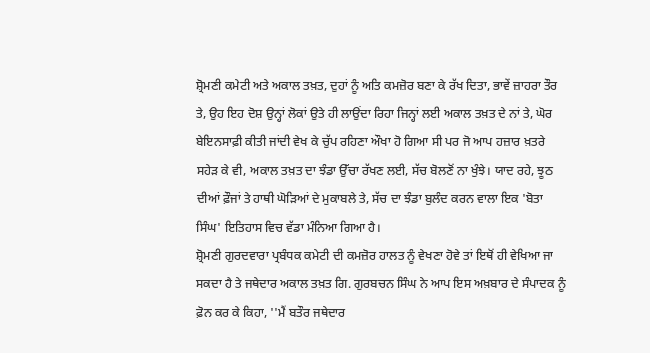ਸ਼੍ਰੋਮਣੀ ਕਮੇਟੀ ਅਤੇ ਅਕਾਲ ਤਖ਼ਤ, ਦੁਹਾਂ ਨੂੰ ਅਤਿ ਕਮਜ਼ੋਰ ਬਣਾ ਕੇ ਰੱਖ ਦਿਤਾ, ਭਾਵੇਂ ਜ਼ਾਹਰਾ ਤੌਰ ਤੇ, ਉਹ ਇਹ ਦੋਸ਼ ਉਨ੍ਹਾਂ ਲੋਕਾਂ ਉਤੇ ਹੀ ਲਾਉਂਦਾ ਰਿਹਾ ਜਿਨ੍ਹਾਂ ਲਈ ਅਕਾਲ ਤਖ਼ਤ ਦੇ ਨਾਂ ਤੇ, ਘੋਰ ਬੇਇਨਸਾਫ਼ੀ ਕੀਤੀ ਜਾਂਦੀ ਵੇਖ ਕੇ ਚੁੱਪ ਰਹਿਣਾ ਔਖਾ ਹੋ ਗਿਆ ਸੀ ਪਰ ਜੋ ਆਪ ਹਜ਼ਾਰ ਖ਼ਤਰੇ ਸਹੇੜ ਕੇ ਵੀ, ਅਕਾਲ ਤਖ਼ਤ ਦਾ ਝੰਡਾ ਉੱਚਾ ਰੱਖਣ ਲਈ, ਸੱਚ ਬੋਲਣੋਂ ਨਾ ਖੁੰਝੇ। ਯਾਦ ਰਹੇ, ਝੂਠ ਦੀਆਂ ਫ਼ੌਜਾਂ ਤੇ ਹਾਥੀ ਘੋੜਿਆਂ ਦੇ ਮੁਕਾਬਲੇ ਤੇ, ਸੱਚ ਦਾ ਝੰਡਾ ਬੁਲੰਦ ਕਰਨ ਵਾਲਾ ਇਕ 'ਬੋਤਾ ਸਿੰਘ' ਇਤਿਹਾਸ ਵਿਚ ਵੱਡਾ ਮੰਨਿਆ ਗਿਆ ਹੈ।
ਸ਼੍ਰੋਮਣੀ ਗੁਰਦਵਾਰਾ ਪ੍ਰਬੰਧਕ ਕਮੇਟੀ ਦੀ ਕਮਜ਼ੋਰ ਹਾਲਤ ਨੂੰ ਵੇਖਣਾ ਹੋਵੇ ਤਾਂ ਇਥੋਂ ਹੀ ਵੇਖਿਆ ਜਾ ਸਕਦਾ ਹੈ ਤੇ ਜਥੇਦਾਰ ਅਕਾਲ ਤਖ਼ਤ ਗਿ. ਗੁਰਬਚਨ ਸਿੰਘ ਨੇ ਆਪ ਇਸ ਅਖ਼ਬਾਰ ਦੇ ਸੰਪਾਦਕ ਨੂੰ ਫ਼ੋਨ ਕਰ ਕੇ ਕਿਹਾ, ''ਮੈਂ ਬਤੌਰ ਜਥੇਦਾਰ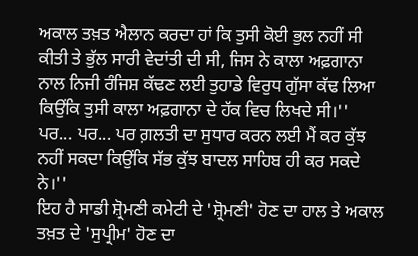ਅਕਾਲ ਤਖ਼ਤ ਐਲਾਨ ਕਰਦਾ ਹਾਂ ਕਿ ਤੁਸੀ ਕੋਈ ਭੁਲ ਨਹੀਂ ਸੀ ਕੀਤੀ ਤੇ ਭੁੱਲ ਸਾਰੀ ਵੇਦਾਂਤੀ ਦੀ ਸੀ, ਜਿਸ ਨੇ ਕਾਲਾ ਅਫ਼ਗਾਨਾ ਨਾਲ ਨਿਜੀ ਰੰਜਿਸ਼ ਕੱਢਣ ਲਈ ਤੁਹਾਡੇ ਵਿਰੁਧ ਗੁੱਸਾ ਕੱਢ ਲਿਆ ਕਿਉਂਕਿ ਤੁਸੀ ਕਾਲਾ ਅਫ਼ਗਾਨਾ ਦੇ ਹੱਕ ਵਿਚ ਲਿਖਦੇ ਸੀ।'' ਪਰ... ਪਰ... ਪਰ ਗ਼ਲਤੀ ਦਾ ਸੁਧਾਰ ਕਰਨ ਲਈ ਮੈਂ ਕਰ ਕੁੱਝ ਨਹੀਂ ਸਕਦਾ ਕਿਉਂਕਿ ਸੱਭ ਕੁੱਝ ਬਾਦਲ ਸਾਹਿਬ ਹੀ ਕਰ ਸਕਦੇ ਨੇ।''
ਇਹ ਹੈ ਸਾਡੀ ਸ਼੍ਰੋਮਣੀ ਕਮੇਟੀ ਦੇ 'ਸ਼੍ਰੋਮਣੀ' ਹੋਣ ਦਾ ਹਾਲ ਤੇ ਅਕਾਲ ਤਖ਼ਤ ਦੇ 'ਸੁਪ੍ਰੀਮ' ਹੋਣ ਦਾ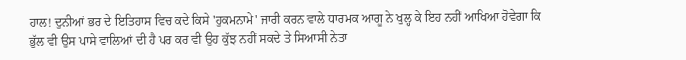ਹਾਲ! ਦੁਨੀਆਂ ਭਰ ਦੇ ਇਤਿਹਾਸ ਵਿਚ ਕਦੇ ਕਿਸੇ 'ਹੁਕਮਨਾਮੇ' ਜਾਰੀ ਕਰਨ ਵਾਲੇ ਧਾਰਮਕ ਆਗੂ ਨੇ ਖੁਲ੍ਹ ਕੇ ਇਹ ਨਹੀਂ ਆਖਿਆ ਹੋਵੇਗਾ ਕਿ ਭੁੱਲ ਵੀ ਉਸ ਪਾਸੇ ਵਾਲਿਆਂ ਦੀ ਹੈ ਪਰ ਕਰ ਵੀ ਉਹ ਕੁੱਝ ਨਹੀਂ ਸਕਦੇ ਤੇ ਸਿਆਸੀ ਨੇਤਾ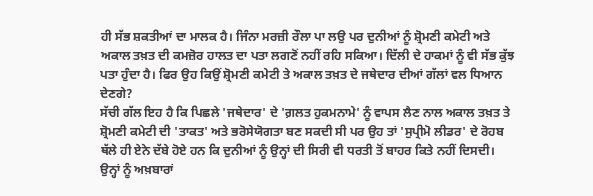ਹੀ ਸੱਭ ਸ਼ਕਤੀਆਂ ਦਾ ਮਾਲਕ ਹੈ। ਜਿੰਨਾ ਮਰਜ਼ੀ ਰੌਲਾ ਪਾ ਲਉ ਪਰ ਦੁਨੀਆਂ ਨੂੰ ਸ਼੍ਰੋਮਣੀ ਕਮੇਟੀ ਅਤੇ ਅਕਾਲ ਤਖ਼ਤ ਦੀ ਕਮਜ਼ੋਰ ਹਾਲਤ ਦਾ ਪਤਾ ਲਗਣੋਂ ਨਹੀਂ ਰਹਿ ਸਕਿਆ। ਦਿੱਲੀ ਦੇ ਹਾਕਮਾਂ ਨੂੰ ਵੀ ਸੱਭ ਕੁੱਝ ਪਤਾ ਹੁੰਦਾ ਹੈ। ਫਿਰ ਉਹ ਕਿਉਂ ਸ਼੍ਰੋਮਣੀ ਕਮੇਟੀ ਤੇ ਅਕਾਲ ਤਖ਼ਤ ਦੇ ਜਥੇਦਾਰ ਦੀਆਂ ਗੱਲਾਂ ਵਲ ਧਿਆਨ ਦੇਣਗੇ?
ਸੱਚੀ ਗੱਲ ਇਹ ਹੈ ਕਿ ਪਿਛਲੇ 'ਜਥੇਦਾਰ' ਦੇ 'ਗ਼ਲਤ ਹੁਕਮਨਾਮੇ' ਨੂੰ ਵਾਪਸ ਲੈਣ ਨਾਲ ਅਕਾਲ ਤਖ਼ਤ ਤੇ ਸ਼੍ਰੋਮਣੀ ਕਮੇਟੀ ਦੀ 'ਤਾਕਤ' ਅਤੇ ਭਰੋਸੇਯੋਗਤਾ ਬਣ ਸਕਦੀ ਸੀ ਪਰ ਉਹ ਤਾਂ 'ਸੁਪ੍ਰੀਮੋ ਲੀਡਰ' ਦੇ ਰੋਹਬ ਥੱਲੇ ਹੀ ਏਨੇ ਦੱਬੇ ਹੋਏ ਹਨ ਕਿ ਦੁਨੀਆਂ ਨੂੰ ਉਨ੍ਹਾਂ ਦੀ ਸਿਰੀ ਵੀ ਧਰਤੀ ਤੋਂ ਬਾਹਰ ਕਿਤੇ ਨਹੀਂ ਦਿਸਦੀ। ਉਨ੍ਹਾਂ ਨੂੰ ਅਖ਼ਬਾਰਾਂ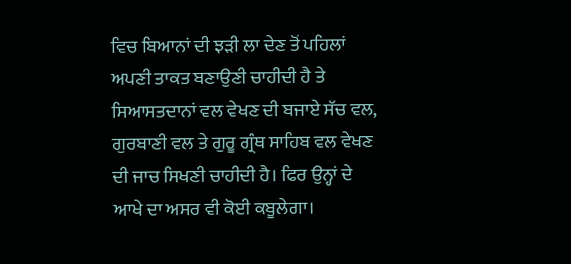ਵਿਚ ਬਿਆਨਾਂ ਦੀ ਝੜੀ ਲਾ ਦੇਣ ਤੋਂ ਪਹਿਲਾਂ ਅਪਣੀ ਤਾਕਤ ਬਣਾਉਣੀ ਚਾਹੀਦੀ ਹੈ ਤੇ ਸਿਆਸਤਦਾਨਾਂ ਵਲ ਵੇਖਣ ਦੀ ਬਜਾਏ ਸੱਚ ਵਲ, ਗੁਰਬਾਣੀ ਵਲ ਤੇ ਗੁਰੂ ਗ੍ਰੰਥ ਸਾਹਿਬ ਵਲ ਵੇਖਣ ਦੀ ਜਾਚ ਸਿਖਣੀ ਚਾਹੀਦੀ ਹੈ। ਫਿਰ ਉਨ੍ਹਾਂ ਦੇ ਆਖੇ ਦਾ ਅਸਰ ਵੀ ਕੋਈ ਕਬੂਲੇਗਾ।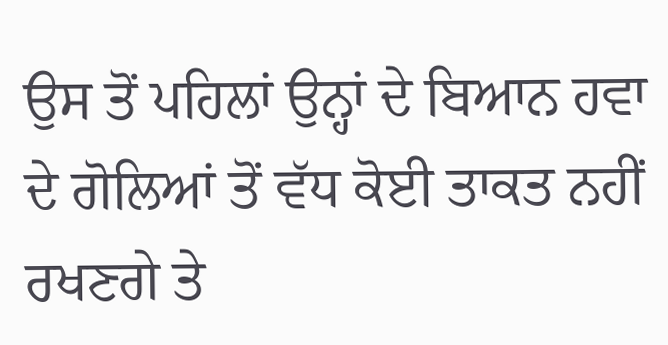ਉਸ ਤੋਂ ਪਹਿਲਾਂ ਉਨ੍ਹਾਂ ਦੇ ਬਿਆਨ ਹਵਾ ਦੇ ਗੋਲਿਆਂ ਤੋਂ ਵੱਧ ਕੋਈ ਤਾਕਤ ਨਹੀਂ ਰਖਣਗੇ ਤੇ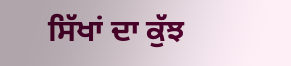ਸਿੱਖਾਂ ਦਾ ਕੁੱਝ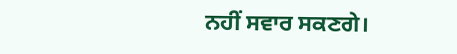ਨਹੀਂ ਸਵਾਰ ਸਕਣਗੇ।